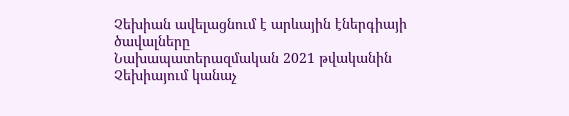Չեխիան ավելացնում է արևային էներգիայի ծավալները
Նախապատերազմական 2021 թվականին Չեխիայում կանաչ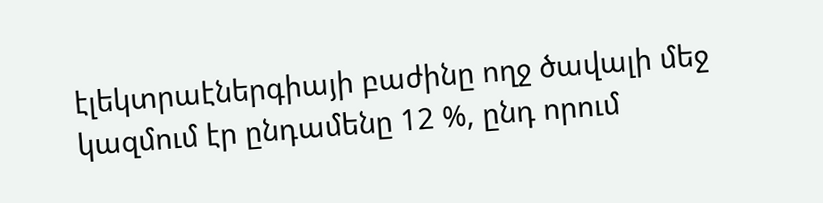էլեկտրաէներգիայի բաժինը ողջ ծավալի մեջ կազմում էր ընդամենը 12 %, ընդ որում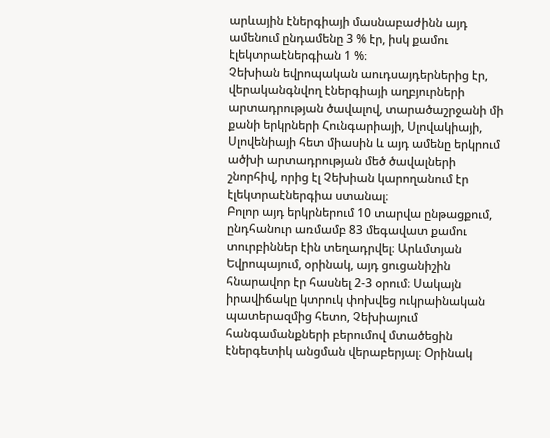արևային էներգիայի մասնաբաժինն այդ ամենում ընդամենը 3 % էր, իսկ քամու էլեկտրաէներգիան 1 %։
Չեխիան եվրոպական աուդսայդերներից էր, վերականգնվող էներգիայի աղբյուրների արտադրության ծավալով, տարածաշրջանի մի քանի երկրների Հունգարիայի, Սլովակիայի, Սլովենիայի հետ միասին և այդ ամենը երկրում ածխի արտադրության մեծ ծավալների շնորհիվ, որից էլ Չեխիան կարողանում էր էլեկտրաէներգիա ստանալ։
Բոլոր այդ երկրներում 10 տարվա ընթացքում, ընդհանուր առմամբ 83 մեգավատ քամու տուրբիններ էին տեղադրվել։ Արևմտյան Եվրոպայում, օրինակ, այդ ցուցանիշին հնարավոր էր հասնել 2-3 օրում։ Սակայն իրավիճակը կտրուկ փոխվեց ուկրաինական պատերազմից հետո, Չեխիայում հանգամանքների բերումով մտածեցին էներգետիկ անցման վերաբերյալ։ Օրինակ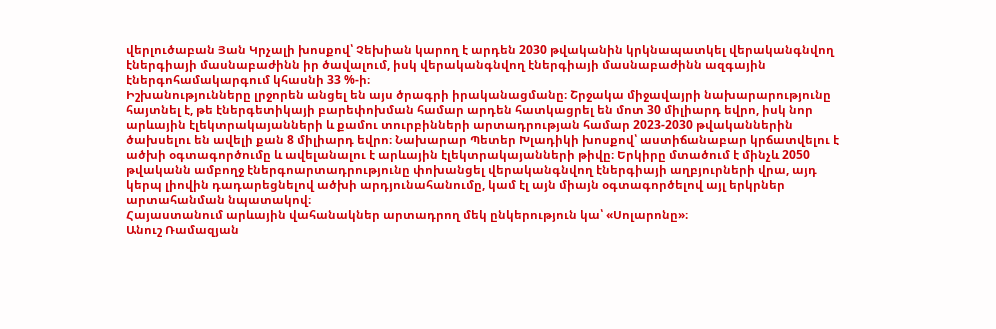վերլուծաբան Յան Կրչալի խոսքով՝ Չեխիան կարող է արդեն 2030 թվականին կրկնապատկել վերականգնվող էներգիայի մասնաբաժինն իր ծավալում, իսկ վերականգնվող էներգիայի մասնաբաժինն ազգային էներգոհամակարգում կհասնի 33 %-ի։
Իշխանությունները լրջորեն անցել են այս ծրագրի իրականացմանը։ Շրջակա միջավայրի նախարարությունը հայտնել է, թե էներգետիկայի բարեփոխման համար արդեն հատկացրել են մոտ 30 միլիարդ եվրո, իսկ նոր արևային էլեկտրակայանների և քամու տուրբինների արտադրության համար 2023-2030 թվականներին ծախսելու են ավելի քան 8 միլիարդ եվրո։ Նախարար Պետեր Խլադիկի խոսքով՝ աստիճանաբար կրճատվելու է ածխի օգտագործումը և ավելանալու է արևային էլեկտրակայանների թիվը։ Երկիրը մտածում է մինչև 2050 թվականն ամբողջ էներգոարտադրությունը փոխանցել վերականգնվող էներգիայի աղբյուրների վրա, այդ կերպ լիովին դադարեցնելով ածխի արդյունահանումը, կամ էլ այն միայն օգտագործելով այլ երկրներ արտահանման նպատակով։
Հայաստանում արևային վահանակներ արտադրող մեկ ընկերություն կա՝ «Սոլարոնը»։
Անուշ Ռամազյան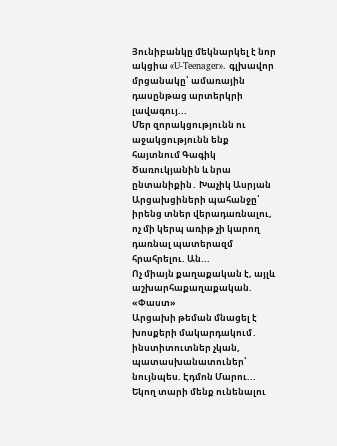Յունիբանկը մեկնարկել է նոր ակցիա «U-Teenager». գլխավոր մրցանակը՝ ամառային դասընթաց արտերկրի լավագույ...
Մեր զորակցությունն ու աջակցությունն ենք հայտնում Գագիկ Ծառուկյանին և նրա ընտանիքին․ Խաչիկ Ասրյան
Արցախցիների պահանջը՝ իրենց տներ վերադառնալու, ոչ մի կերպ առիթ չի կարող դառնալ պատերազմ հրահրելու. Ան...
Ոչ միայն քաղաքական է, այլև աշխարհաքաղաքական. «Փաստ»
Արցախի թեման մնացել է խոսքերի մակարդակում․ ինստիտուտներ չկան, պատասխանատուներ՝ նույնպես. Էդմոն Մարու...
Եկող տարի մենք ունենալու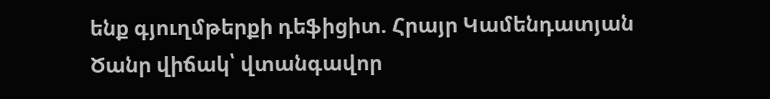ենք գյուղմթերքի դեֆիցիտ. Հրայր Կամենդատյան
Ծանր վիճակ՝ վտանգավոր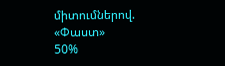միտումներով. «Փաստ»
50%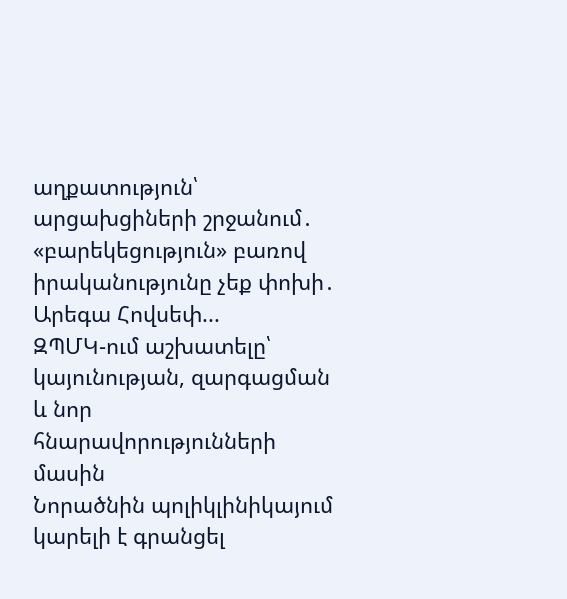աղքատություն՝ արցախցիների շրջանում․ «բարեկեցություն» բառով իրականությունը չեք փոխի․ Արեգա Հովսեփ...
ԶՊՄԿ-ում աշխատելը՝ կայունության, զարգացման և նոր հնարավորությունների մասին
Նորածնին պոլիկլինիկայում կարելի է գրանցել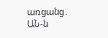առցանց․ ԱՆ-ն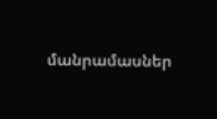մանրամասներ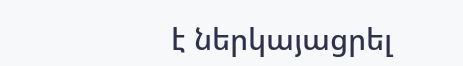է ներկայացրել